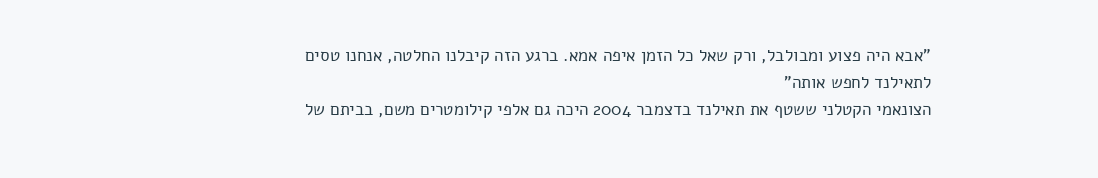"אבא היה פצוע ומבולבל, ורק שאל כל הזמן איפה אמא. ברגע הזה קיבלנו החלטה, אנחנו טסים לתאילנד לחפש אותה"
הצונאמי הקטלני ששטף את תאילנד בדצמבר 2004 היכה גם אלפי קילומטרים משם, בביתם של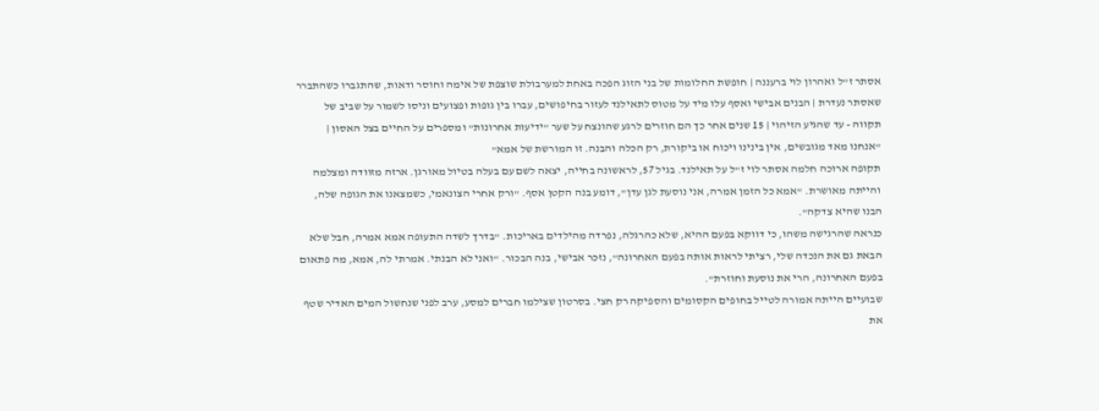אסתר ז"ל ואהרון לוי ברעננה | חופשת החלומות של בני הזוג הפכה באחת למערבולת שוצפת של אימה וחוסר ודאות, שהתגברו כשהתברר שאסתר נעדרת | הבנים אבישי ואסף עלו מיד על מטוס לתאילנד לעזור בחיפושים, עברו בין גופות ופצועים וניסו לשמור על שביב של תקווה - עד שהגיע הזיהוי | 15 שנים אחר כך הם חוזרים לרגע שהונצח על שער "ידיעות אחרונות" ומספרים על החיים בצל האסון | "אנחנו מאד מגובשים, אין בינינו ויכוח או ביקורת, רק הכלה והבנה. זו המורשת של אמא"
תקופה ארוכה חלמה אסתר לוי ז"ל על תאילנד. בגיל 57, לראשונה בחייה, יצאה לשם עם בעלה בטיול מאורגן. ארזה מזוודה ומצלמה והייתה מאושרת. "אמא כל הזמן אמרה, אני נוסעת לגן עדן", דומע בנה הקטן אסף. "ורק אחרי הצונאמי, כשמצאנו את הגופה שלה, הבנו שהיא צדקה".
כנראה שהרגישה משהו, כי דווקא בפעם ההיא, שלא כהרגלה, נפרדה מהילדים באריכות. "בדרך לשדה התעופה אמא אמרה, חבל שלא הבאת גם את הנכדה שלי, רציתי לראות אותה בפעם האחרונה", נזכר אבישי, בנה הבכור. "ואני לא הבנתי. אמרתי לה, אמא, מה פתאום בפעם האחרונה, הרי את נוסעת וחוזרת".
שבועיים הייתה אמורה לטייל בחופים הקסומים והספיקה רק חצי. בסרטון שצילמו חברים למסע, ערב לפני שנחשול המים האדיר שטף את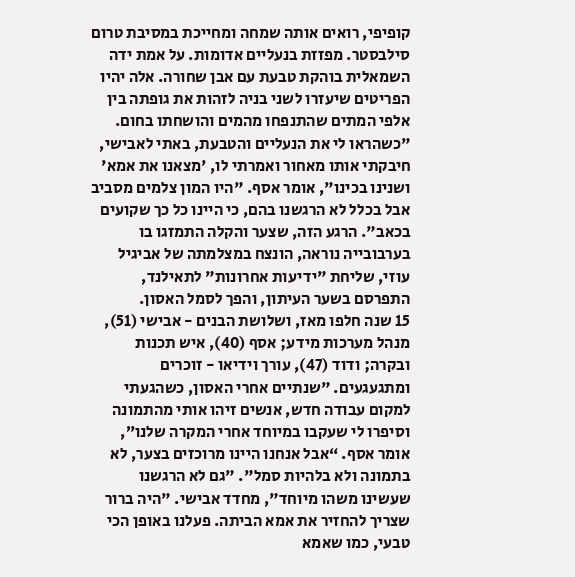קופיפי, רואים אותה שמחה ומחייכת במסיבת טרום סילבסטר. מפזזת בנעליים אדומות. על אמת ידה השמאלית בוהקת טבעת עם אבן שחורה. אלה יהיו הפריטים שיעזרו לשני בניה לזהות את גופתה בין אלפי המתים שהתנפחו מהמים והושחתו בחום. "כשהראו לי את הנעליים והטבעת, באתי לאבישי, חיבקתי אותו מאחור ואמרתי לו, 'מצאנו את אמא' ושנינו בכינו", אומר אסף. "היו המון צלמים מסביב אבל בכלל לא הרגשנו בהם, כי היינו כל כך שקועים בכאב". הרגע הזה, שצער והקלה התמזגו בו בערבובייה נוראה, הונצח במצלמתה של אביגיל עוזי, שליחת "ידיעות אחרונות" לתאילנד, התפרסם בשער העיתון, והפך לסמל האסון.
15 שנה חלפו מאז, ושלושת הבנים - אבישי (51), מנהל מערכות מידע; אסף (40), איש תכנות ובקרה; ודוד (47), עורך וידיאו - זוכרים ומתגעגעים. "שנתיים אחרי האסון, כשהגעתי למקום עבודה חדש, אנשים זיהו אותי מהתמונה וסיפרו לי שעקבו במיוחד אחרי המקרה שלנו”, אומר אסף. “אבל אנחנו היינו מרוכזים בצער, לא בתמונה ולא בלהיות סמל". "גם לא הרגשנו שעשינו משהו מיוחד", מחדד אבישי. "היה ברור שצריך להחזיר את אמא הביתה. פעלנו באופן הכי טבעי, כמו שאמא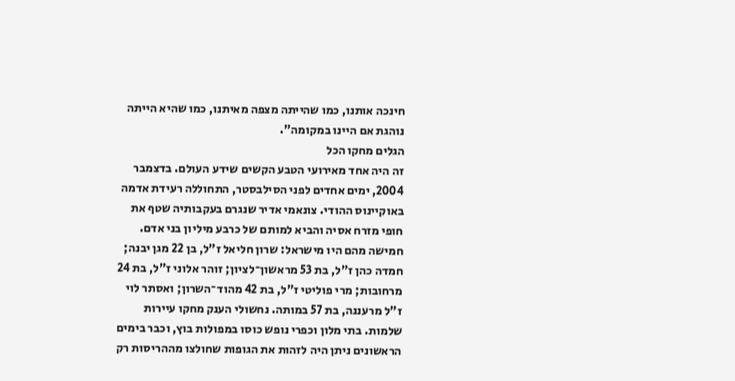חינכה אותנו, כמו שהייתה מצפה מאיתנו, כמו שהיא הייתה נוהגת אם היינו במקומה".
הגלים מחקו הכל
זה היה אחד מאירועי הטבע הקשים שידע העולם. בדצמבר 2004, ימים אחדים לפני הסילבסטר, התחוללה רעידת אדמה באוקיינוס ההודי. צונאמי אדיר שנגרם בעקבותיה שטף את חופי מזרח אסיה והביא למותם של כרבע מיליון בני אדם. חמישה מהם היו מישראל: שרון חליאל ז"ל, בן 22 מגן יבנה; חמדה כהן ז"ל, בת 53 מראשון־לציון; זוהר אלוני ז"ל, בת 24 מרחובות; מרי פוליטי ז"ל, בת 42 מהוד־השרון; ואסתר לוי ז"ל מרעננה, בת 57 במותה. נחשולי הענק מחקו עיירות שלמות. בתי מלון וכפרי נופש כוסו במפולות בוץ, וכבר בימים הראשונים ניתן היה לזהות את הגופות שחולצו מההריסות רק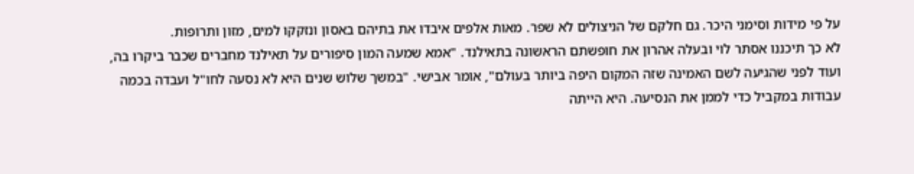על פי מידות וסימני היכר. גם חלקם של הניצולים לא שפר. מאות אלפים איבדו את בתיהם באסון ונזקקו למים, מזון ותרופות.
לא כך תיכננו אסתר לוי ובעלה אהרון את חופשתם הראשונה בתאילנד. "אמא שמעה המון סיפורים על תאילנד מחברים שכבר ביקרו בה, ועוד לפני שהגיעה לשם האמינה שזה המקום היפה ביותר בעולם", אומר אבישי. "במשך שלוש שנים היא לא נסעה לחו"ל ועבדה בכמה עבודות במקביל כדי לממן את הנסיעה. היא הייתה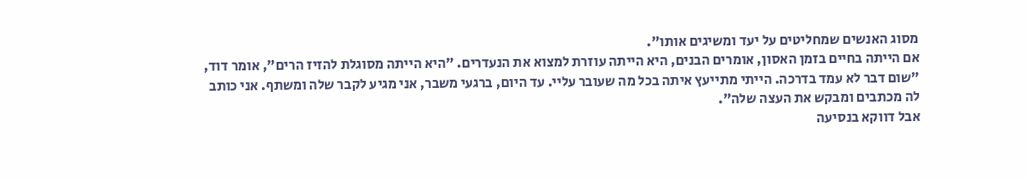מסוג האנשים שמחליטים על יעד ומשיגים אותו".
אם הייתה בחיים בזמן האסון, אומרים הבנים, היא הייתה עוזרת למצוא את הנעדרים. "היא הייתה מסוגלת להזיז הרים", אומר דוד, "שום דבר לא עמד בדרכה. הייתי מתייעץ איתה בכל מה שעובר עליי. עד היום, ברגעי משבר, אני מגיע לקבר שלה ומשתף. אני כותב לה מכתבים ומבקש את העצה שלה".
אבל דווקא בנסיעה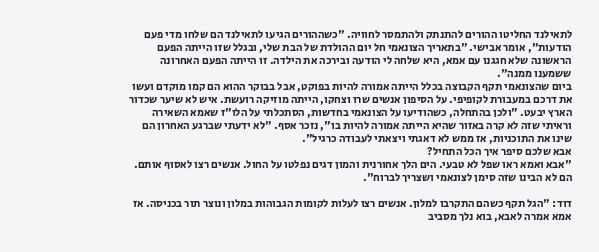לתאילנד החליטו ההורים להתנתק ולהתמסר לחוויה. "כשההורים הגיעו לתאילנד הם שלחו מדי פעם הודעות", אומר אבישי. "בתאריך הצונאמי חל יום ההולדת של הבת שלי, ובגלל שזו הייתה הפעם הראשונה שלא חגגנו עם אמא, היא שלחה לי הודעה ובירכה את הילדה. זו הייתה הפעם האחרונה ששמענו ממנה".
ביום שהצונאמי תקף הקבוצה בכלל הייתה אמורה להיות בפוקט, אבל בבוקר ההוא הם קמו מוקדם ועשו את דרכם במעבורת לקופיפי. על הסיפון אנשים שרו וצחקו, הייתה מוזיקה רועשת. איש לא שיער שכדור הארץ יבעט. "ולכן בהתחלה, כשהודיעו על הצונאמי בחדשות, הסתכלתי על הלו"ז שאמא השאירה וראיתי שזה לא קרה באזור שהיא הייתה אמורה להיות בו", נזכר אסף. "לא ידעתי שברגע האחרון הם שינו את התוכניות, אז ממש לא דאגתי ויצאתי לעבודה כרגיל".
אבא שלכם סיפר איך הכל התחיל?
"אבא ואמא ראו שפל לא טבעי. הים הלך אחורנית והמון דגים נפלטו על החול. אנשים רצו לאסוף אותם. הם לא הבינו שזה סימן לצונאמי ושצריך לברוח".

דוד: "הגל תקף כשהם התקרבו למלון. אנשים רצו לעלות לקומות הגבוהות במלון ונוצר תור בכניסה. אז אמא אמרה לאבא, בוא נלך מסביב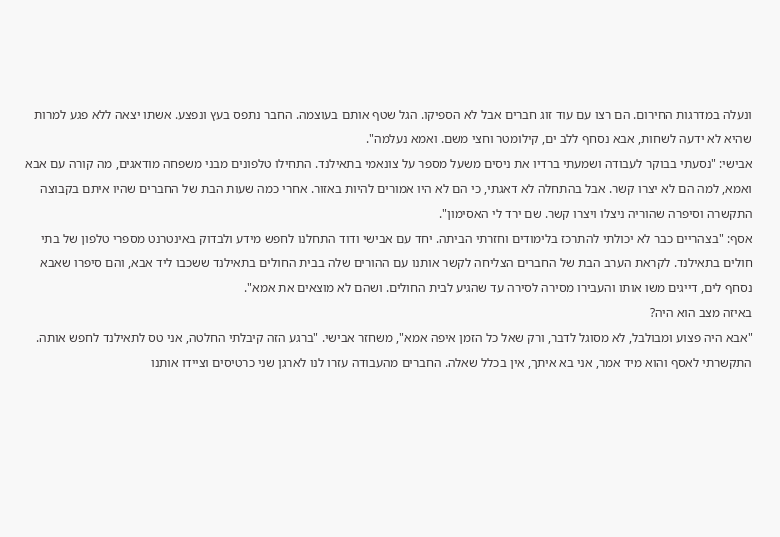ונעלה במדרגות החירום. הם רצו עם עוד זוג חברים אבל לא הספיקו. הגל שטף אותם בעוצמה. החבר נתפס בעץ ונפצע. אשתו יצאה ללא פגע למרות שהיא לא ידעה לשחות, אבא נסחף ללב ים, קילומטר וחצי משם. ואמא נעלמה".
אבישי: "נסעתי בבוקר לעבודה ושמעתי ברדיו את ניסים משעל מספר על צונאמי בתאילנד. התחילו טלפונים מבני משפחה מודאגים, מה קורה עם אבא ואמא, למה הם לא יצרו קשר. אבל בהתחלה לא דאגתי, כי הם לא היו אמורים להיות באזור. אחרי כמה שעות הבת של החברים שהיו איתם בקבוצה התקשרה וסיפרה שהוריה ניצלו ויצרו קשר. שם ירד לי האסימון".
אסף: "בצהריים כבר לא יכולתי להתרכז בלימודים וחזרתי הביתה. יחד עם אבישי ודוד התחלנו לחפש מידע ולבדוק באינטרנט מספרי טלפון של בתי חולים בתאילנד. לקראת הערב הבת של החברים הצליחה לקשר אותנו עם ההורים שלה בבית החולים בתאילנד ששכבו ליד אבא, והם סיפרו שאבא נסחף לים, דייגים משו אותו והעבירו מסירה לסירה עד שהגיע לבית החולים. ושהם לא מוצאים את אמא".
באיזה מצב הוא היה?
"אבא היה פצוע ומבולבל, לא מסוגל לדבר, ורק שאל כל הזמן איפה אמא", משחזר אבישי. "ברגע הזה קיבלתי החלטה, אני טס לתאילנד לחפש אותה. התקשרתי לאסף והוא מיד אמר, אני בא איתך, אין בכלל שאלה. החברים מהעבודה עזרו לנו לארגן שני כרטיסים וציידו אותנו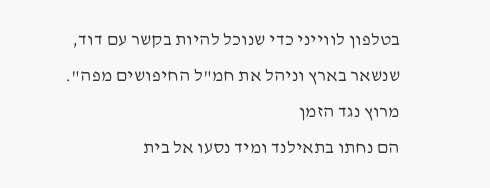בטלפון לווייני כדי שנוכל להיות בקשר עם דוד, שנשאר בארץ וניהל את חמ"ל החיפושים מפה".
מרוץ נגד הזמן
הם נחתו בתאילנד ומיד נסעו אל בית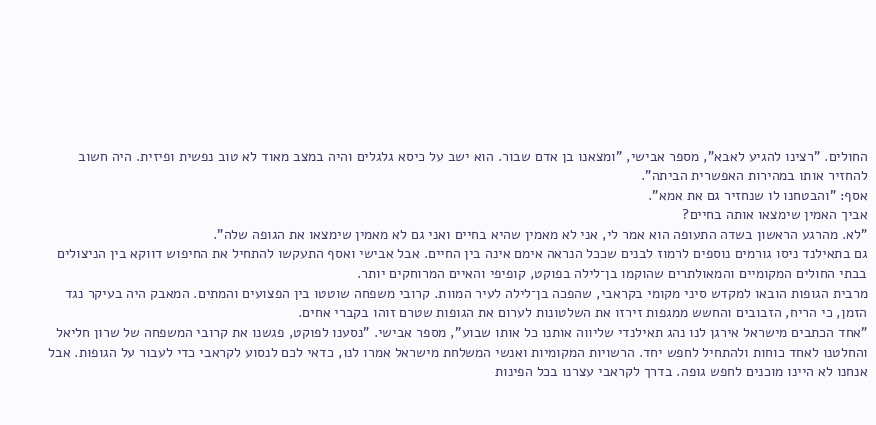החולים. "רצינו להגיע לאבא", מספר אבישי, "ומצאנו בן אדם שבור. הוא ישב על כיסא גלגלים והיה במצב מאוד לא טוב נפשית ופיזית. היה חשוב להחזיר אותו במהירות האפשרית הביתה".
אסף: "והבטחנו לו שנחזיר גם את אמא".
אביך האמין שימצאו אותה בחיים?
"לא. מהרגע הראשון בשדה התעופה הוא אמר לי, אני לא מאמין שהיא בחיים ואני גם לא מאמין שימצאו את הגופה שלה".
גם בתאילנד ניסו גורמים נוספים לרמוז לבנים שככל הנראה אימם אינה בין החיים. אבל אבישי ואסף התעקשו להתחיל את החיפוש דווקא בין הניצולים בבתי החולים המקומיים והמאולתרים שהוקמו בן־לילה בפוקט, קופיפי והאיים המרוחקים יותר.
מרבית הגופות הובאו למקדש סיני מקומי בקראבי, שהפכה בן־לילה לעיר המוות. קרובי משפחה שוטטו בין הפצועים והמתים. המאבק היה בעיקר נגד הזמן, כי הריח, הזבובים והחשש ממגפות זירזו את השלטונות לערום את הגופות שטרם זוהו בקברי אחים.
"אחד הכתבים מישראל אירגן לנו נהג תאילנדי שליווה אותנו כל אותו שבוע", מספר אבישי. "נסענו לפוקט, פגשנו את קרובי המשפחה של שרון חליאל והחלטנו לאחד כוחות ולהתחיל לחפש יחד. הרשויות המקומיות ואנשי המשלחת מישראל אמרו לנו, כדאי לכם לנסוע לקראבי כדי לעבור על הגופות. אבל אנחנו לא היינו מוכנים לחפש גופה. בדרך לקראבי עצרנו בכל הפינות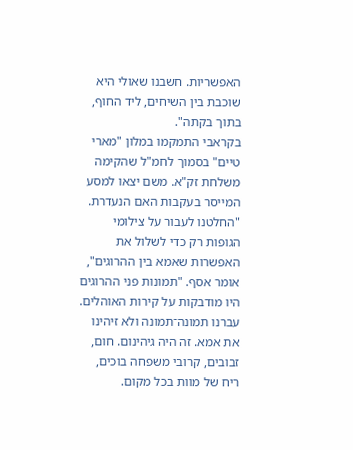האפשריות. חשבנו שאולי היא שוכבת בין השיחים, ליד החוף, בתוך בקתה".
בקראבי התמקמו במלון "מארי טיים" בסמוך לחמ"ל שהקימה משלחת זק"א. משם יצאו למסע המייסר בעקבות האם הנעדרת. "החלטנו לעבור על צילומי הגופות רק כדי לשלול את האפשרות שאמא בין ההרוגים", אומר אסף. "תמונות פני ההרוגים היו מודבקות על קירות האוהלים. עברנו תמונה־תמונה ולא זיהינו את אמא. זה היה גיהינום. חום, זבובים, קרובי משפחה בוכים, ריח של מוות בכל מקום.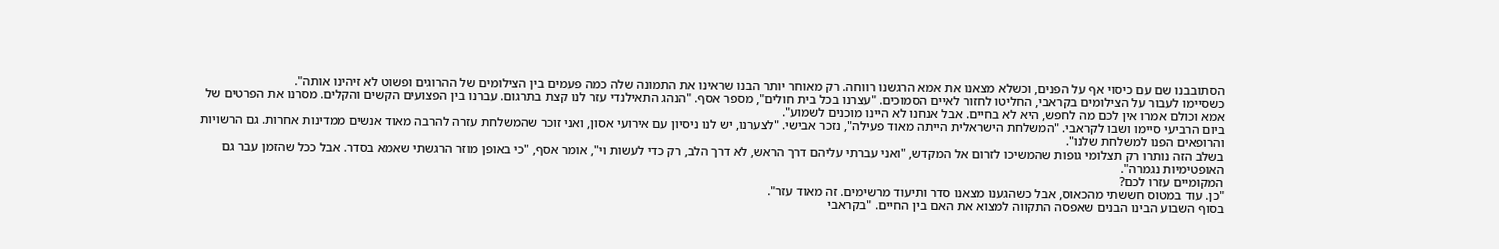הסתובבנו שם עם כיסוי אף על הפנים, וכשלא מצאנו את אמא הרגשנו רווחה. רק מאוחר יותר הבנו שראינו את התמונה שלה כמה פעמים בין הצילומים של ההרוגים ופשוט לא זיהינו אותה".
כשסיימו לעבור על הצילומים בקראבי, החליטו לחזור לאיים הסמוכים. "עצרנו בכל בית חולים", מספר אסף. "הנהג התאילנדי עזר לנו קצת בתרגום. עברנו בין הפצועים הקשים והקלים. מסרנו את הפרטים של אמא וכולם אמרו אין לכם מה לחפש, היא לא בחיים. אבל אנחנו לא היינו מוכנים לשמוע".
ביום הרביעי סיימו ושבו לקראבי. "המשלחת הישראלית הייתה מאוד פעילה", נזכר אבישי. "לצערנו, יש לנו ניסיון עם אירועי אסון, ואני זוכר שהמשלחת עזרה להרבה מאוד אנשים ממדינות אחרות. גם הרשויות והרופאים הפנו למשלחת שלנו".
בשלב הזה נותרו רק תצלומי גופות שהמשיכו לזרום אל המקדש, "ואני עברתי עליהם דרך הראש, לא דרך הלב, רק כדי לעשות וי", אומר אסף, "כי באופן מוזר הרגשתי שאמא בסדר. אבל ככל שהזמן עבר גם האופטימיות נגמרה".
המקומיים עזרו לכם?
"כן. עוד במטוס חששתי מהכאוס, אבל כשהגענו מצאנו סדר ותיעוד מרשימים. זה מאוד עזר".
בסוף השבוע הבינו הבנים שאפסה התקווה למצוא את האם בין החיים. "בקראבי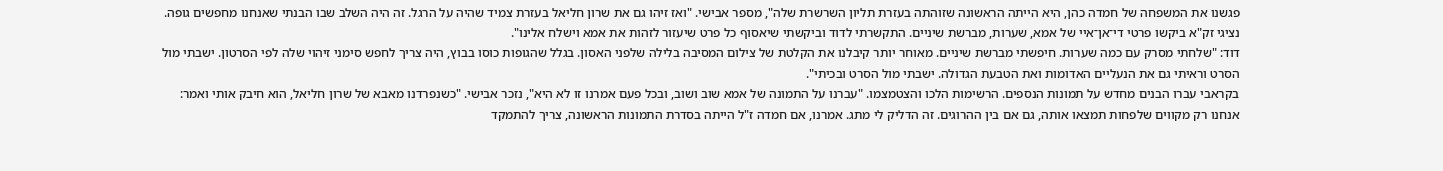פגשנו את המשפחה של חמדה כהן, היא הייתה הראשונה שזוהתה בעזרת תליון השרשרת שלה", מספר אבישי. "ואז זיהו גם את שרון חליאל בעזרת צמיד שהיה על הרגל. זה היה השלב שבו הבנתי שאנחנו מחפשים גופה. נציגי זק"א ביקשו פרטי די־אן־איי של אמא, שערות, מברשת שיניים. התקשרתי לדוד וביקשתי שיאסוף כל פרט שיעזור לזהות את אמא וישלח אלינו".
דוד: "שלחתי מסרק עם כמה שערות. חיפשתי מברשת שיניים. מאוחר יותר קיבלנו את הקלטת של צילום המסיבה בלילה שלפני האסון. בגלל שהגופות כוסו בבוץ, היה צריך לחפש סימני זיהוי שלה לפי הסרטון. ישבתי מול הסרט וראיתי גם את הנעליים האדומות ואת הטבעת הגדולה. ישבתי מול הסרט ובכיתי".
בקראבי עברו הבנים מחדש על תמונות הנספים. הרשימות הלכו והצטמצמו. "עברנו על התמונה של אמא שוב ושוב, ובכל פעם אמרנו זו לא היא", נזכר אבישי. "כשנפרדנו מאבא של שרון חליאל, הוא חיבק אותי ואמר: אנחנו רק מקווים שלפחות תמצאו אותה, גם אם בין ההרוגים. זה הדליק לי מתג. אמרנו, אם חמדה ז"ל הייתה בסדרת התמונות הראשונה, צריך להתמקד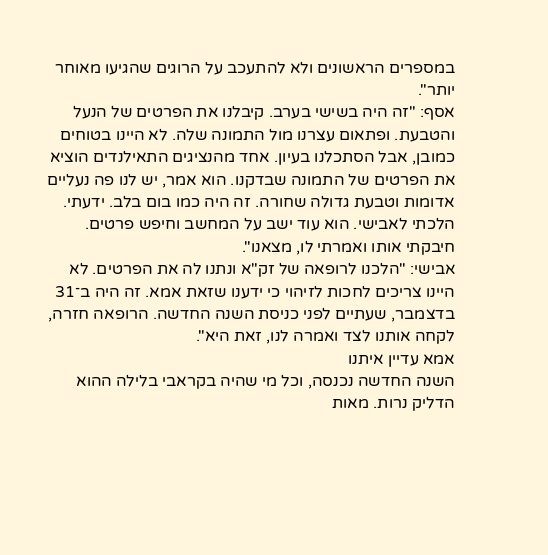במספרים הראשונים ולא להתעכב על הרוגים שהגיעו מאוחר יותר".
אסף: "זה היה בשישי בערב. קיבלנו את הפרטים של הנעל והטבעת. ופתאום עצרנו מול התמונה שלה. לא היינו בטוחים כמובן, אבל הסתכלנו בעיון. אחד מהנציגים התאילנדים הוציא את הפרטים של התמונה שבדקנו. הוא אמר, יש לנו פה נעליים אדומות וטבעת גדולה שחורה. זה היה כמו בום בלב. ידעתי. הלכתי לאבישי. הוא עוד ישב על המחשב וחיפש פרטים. חיבקתי אותו ואמרתי לו, מצאנו".
אבישי: "הלכנו לרופאה של זק"א ונתנו לה את הפרטים. לא היינו צריכים לחכות לזיהוי כי ידענו שזאת אמא. זה היה ב־31 בדצמבר, שעתיים לפני כניסת השנה החדשה. הרופאה חזרה, לקחה אותנו לצד ואמרה לנו, זאת היא".
אמא עדיין איתנו
השנה החדשה נכנסה, וכל מי שהיה בקראבי בלילה ההוא הדליק נרות. מאות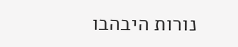נורות היבהבו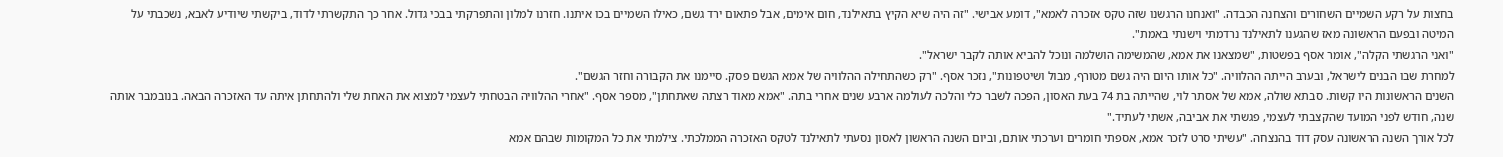בחצות על רקע השמיים השחורים והצחנה הכבדה. "ואנחנו הרגשנו שזה טקס אזכרה לאמא", דומע אבישי. "זה היה שיא הקיץ בתאילנד, חום אימים, אבל פתאום ירד גשם, כאילו השמיים בכו איתנו. חזרנו למלון והתפרקתי בבכי גדול. אחר כך התקשרתי לדוד, ביקשתי שיודיע לאבא, נשכבתי על המיטה ובפעם הראשונה מאז שהגענו לתאילנד נרדמתי וישנתי באמת".
"ואני הרגשתי הקלה", אומר אסף בפשטות, "שמצאנו את אמא, שהמשימה הושלמה ונוכל להביא אותה לקבר ישראל".
למחרת שבו הבנים לישראל, ובערב הייתה ההלוויה. "כל אותו היום היה גשם מטורף, מבול ושיטפונות", נזכר אסף. "רק כשהתחילה ההלוויה של אמא הגשם פסק. סיימנו את הקבורה וחזר הגשם".
השנים הראשונות היו קשות. סבתא שולה, אמא של אסתר לוי, שהייתה בת 74 בעת האסון, הפכה לשבר כלי והלכה לעולמה ארבע שנים אחרי בתה. "אמא מאוד רצתה שאתחתן", מספר אסף. "אחרי ההלוויה הבטחתי לעצמי למצוא את האחת שלי ולהתחתן איתה עד האזכרה הבאה. בנובמבר אותה שנה, חודש לפני המועד שהקצבתי לעצמי, פגשתי את אביבה, אשתי לעתיד."
לכל אורך השנה הראשונה עסק דוד בהנצחה. "עשיתי סרט לזכר אמא, אספתי חומרים וערכתי אותם, וביום השנה הראשון לאסון נסעתי לתאילנד לטקס האזכרה הממלכתי. צילמתי את כל המקומות שבהם אמא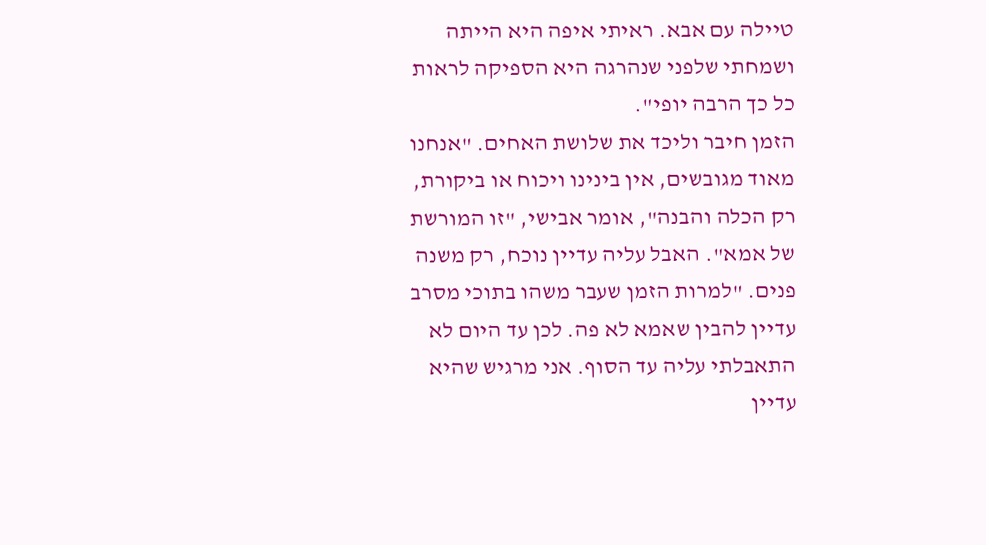טיילה עם אבא. ראיתי איפה היא הייתה ושמחתי שלפני שנהרגה היא הספיקה לראות כל כך הרבה יופי".
הזמן חיבר וליכד את שלושת האחים. "אנחנו מאוד מגובשים, אין בינינו ויכוח או ביקורת, רק הכלה והבנה", אומר אבישי, "זו המורשת של אמא". האבל עליה עדיין נוכח, רק משנה פנים. "למרות הזמן שעבר משהו בתוכי מסרב עדיין להבין שאמא לא פה. לכן עד היום לא התאבלתי עליה עד הסוף. אני מרגיש שהיא עדיין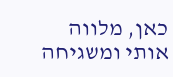כאן, מלווה אותי ומשגיחה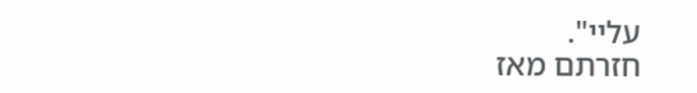עליי".
חזרתם מאז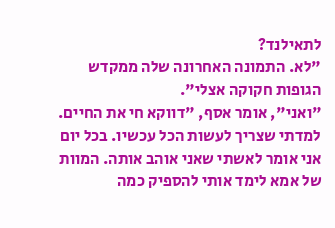לתאילנד?
"לא. התמונה האחרונה שלה ממקדש הגופות חקוקה אצלי".
"ואני", אומר אסף, "דווקא חי את החיים. למדתי שצריך לעשות הכל עכשיו. בכל יום אני אומר לאשתי שאני אוהב אותה. המוות של אמא לימד אותי להספיק כמה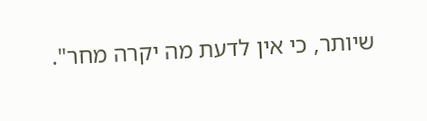שיותר, כי אין לדעת מה יקרה מחר".